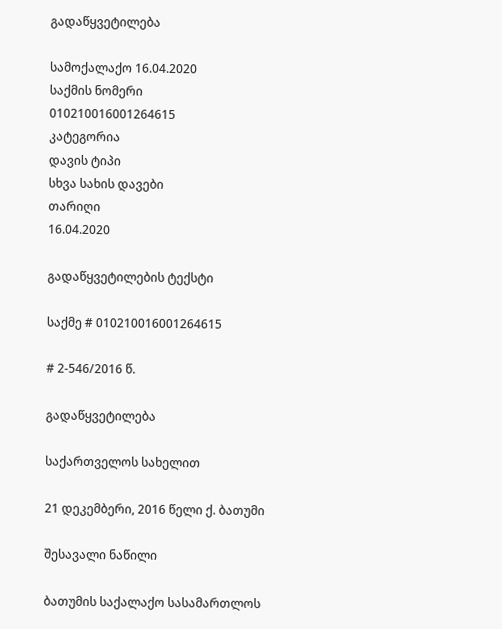გადაწყვეტილება

სამოქალაქო 16.04.2020
საქმის ნომერი
010210016001264615
კატეგორია
დავის ტიპი
სხვა სახის დავები
თარიღი
16.04.2020

გადაწყვეტილების ტექსტი

საქმე # 010210016001264615

# 2-546/2016 წ.

გადაწყვეტილება

საქართველოს სახელით

21 დეკემბერი, 2016 წელი ქ. ბათუმი

შესავალი ნაწილი

ბათუმის საქალაქო სასამართლოს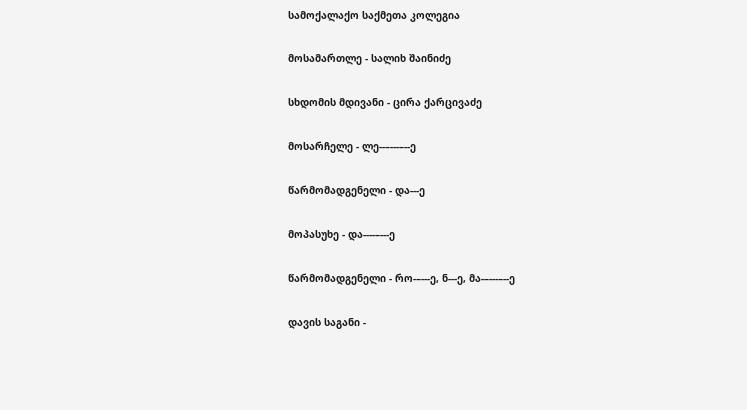სამოქალაქო საქმეთა კოლეგია

მოსამართლე - სალიხ შაინიძე

სხდომის მდივანი - ცირა ქარცივაძე

მოსარჩელე - ლე--–---–--ე

წარმომადგენელი - და---ე

მოპასუხე - და----–---ე

წარმომადგენელი - რო-–---ე, ნ---ე, მა-–---–--ე

დავის საგანი -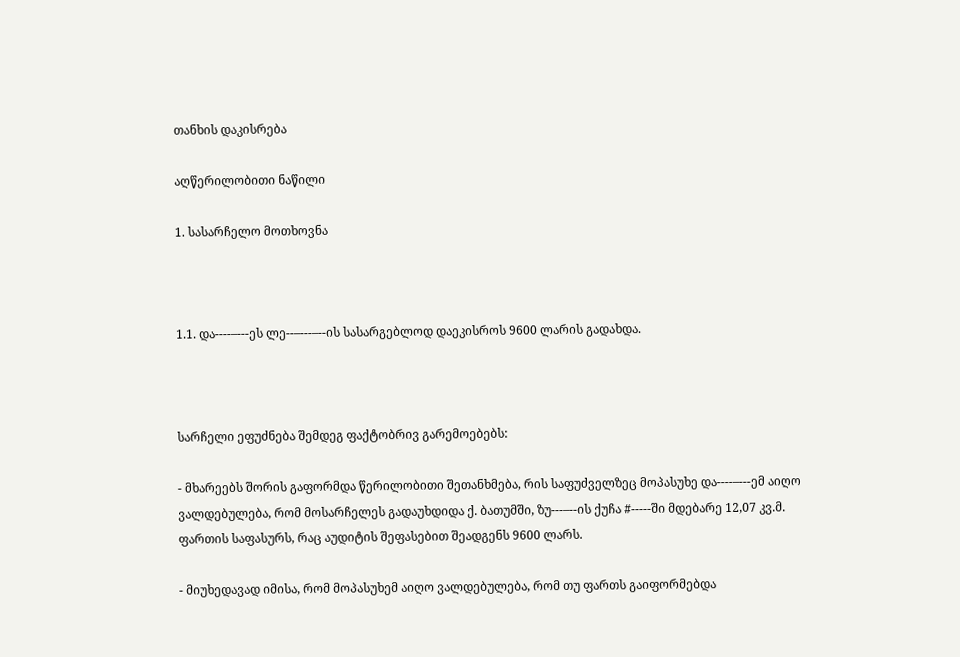თანხის დაკისრება

აღწერილობითი ნაწილი

1. სასარჩელო მოთხოვნა



1.1. და----–---ეს ლე--–---–--ის სასარგებლოდ დაეკისროს 9600 ლარის გადახდა.



სარჩელი ეფუძნება შემდეგ ფაქტობრივ გარემოებებს:

- მხარეებს შორის გაფორმდა წერილობითი შეთანხმება, რის საფუძველზეც მოპასუხე და----–---ემ აიღო ვალდებულება, რომ მოსარჩელეს გადაუხდიდა ქ. ბათუმში, ზუ---–--ის ქუჩა #-----ში მდებარე 12,07 კვ.მ. ფართის საფასურს, რაც აუდიტის შეფასებით შეადგენს 9600 ლარს.

- მიუხედავად იმისა, რომ მოპასუხემ აიღო ვალდებულება, რომ თუ ფართს გაიფორმებდა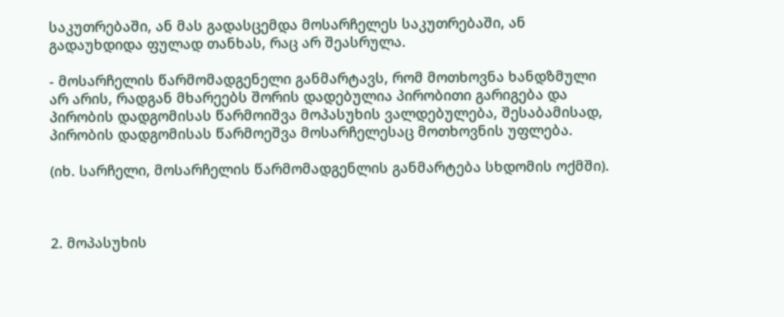საკუთრებაში, ან მას გადასცემდა მოსარჩელეს საკუთრებაში, ან გადაუხდიდა ფულად თანხას, რაც არ შეასრულა.

- მოსარჩელის წარმომადგენელი განმარტავს, რომ მოთხოვნა ხანდზმული არ არის, რადგან მხარეებს შორის დადებულია პირობითი გარიგება და პირობის დადგომისას წარმოიშვა მოპასუხის ვალდებულება, შესაბამისად, პირობის დადგომისას წარმოეშვა მოსარჩელესაც მოთხოვნის უფლება.

(იხ. სარჩელი, მოსარჩელის წარმომადგენლის განმარტება სხდომის ოქმში).



2. მოპასუხის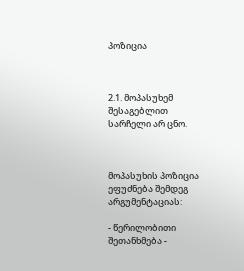პოზიცია



2.1. მოპასუხემ შესაგებლით სარჩელი არ ცნო.



მოპასუხის პოზიცია ეფუძნება შემდეგ არგუმენტაციას:

- წერილობითი შეთანხმება -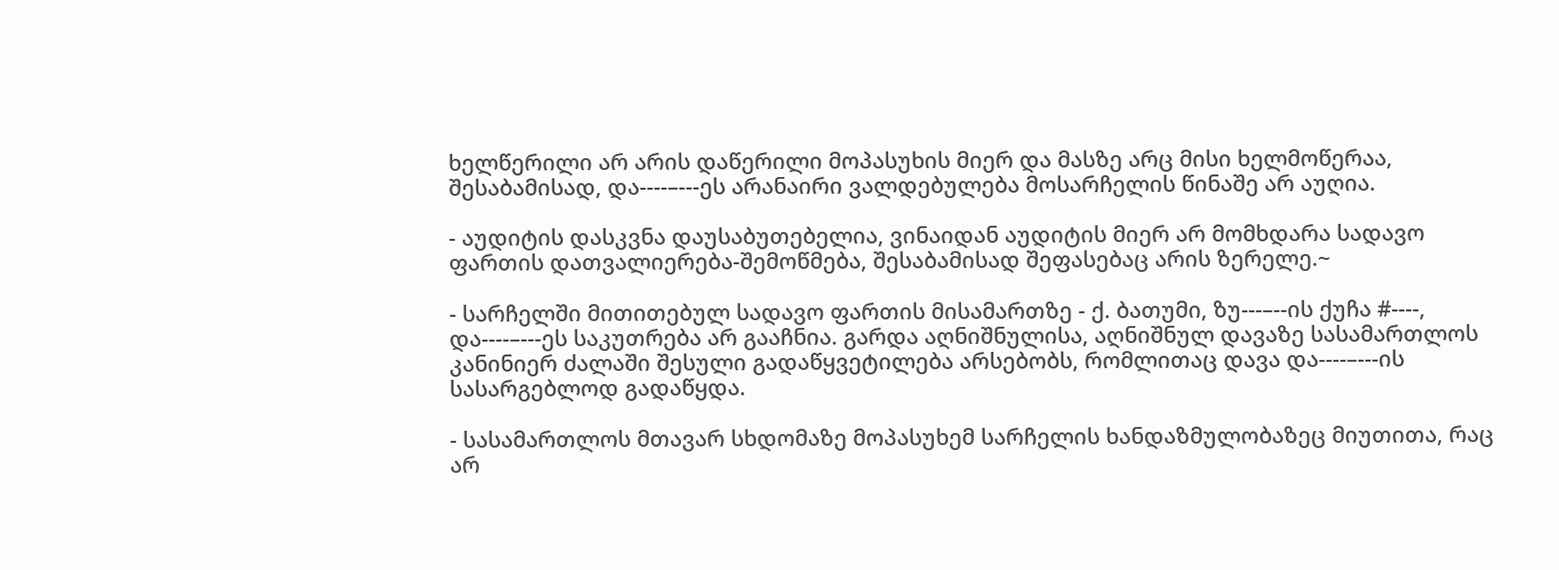ხელწერილი არ არის დაწერილი მოპასუხის მიერ და მასზე არც მისი ხელმოწერაა, შესაბამისად, და----–---ეს არანაირი ვალდებულება მოსარჩელის წინაშე არ აუღია.

- აუდიტის დასკვნა დაუსაბუთებელია, ვინაიდან აუდიტის მიერ არ მომხდარა სადავო ფართის დათვალიერება-შემოწმება, შესაბამისად შეფასებაც არის ზერელე.~

- სარჩელში მითითებულ სადავო ფართის მისამართზე - ქ. ბათუმი, ზუ---–--ის ქუჩა #----, და----–---ეს საკუთრება არ გააჩნია. გარდა აღნიშნულისა, აღნიშნულ დავაზე სასამართლოს კანინიერ ძალაში შესული გადაწყვეტილება არსებობს, რომლითაც დავა და----–---ის სასარგებლოდ გადაწყდა.

- სასამართლოს მთავარ სხდომაზე მოპასუხემ სარჩელის ხანდაზმულობაზეც მიუთითა, რაც არ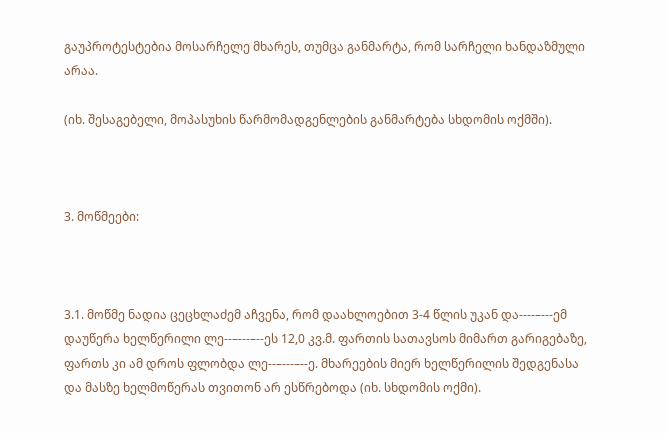გაუპროტესტებია მოსარჩელე მხარეს, თუმცა განმარტა, რომ სარჩელი ხანდაზმული არაა.

(იხ. შესაგებელი, მოპასუხის წარმომადგენლების განმარტება სხდომის ოქმში).



3. მოწმეები:



3.1. მოწმე ნადია ცეცხლაძემ აჩვენა, რომ დაახლოებით 3-4 წლის უკან და----–---ემ დაუწერა ხელწერილი ლე--–---–--ეს 12,0 კვ.მ. ფართის სათავსოს მიმართ გარიგებაზე, ფართს კი ამ დროს ფლობდა ლე--–---–--ე. მხარეების მიერ ხელწერილის შედგენასა და მასზე ხელმოწერას თვითონ არ ესწრებოდა (იხ. სხდომის ოქმი).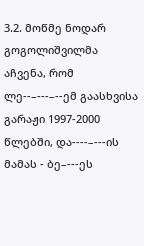3.2. მოწმე ნოდარ გოგოლიშვილმა აჩვენა, რომ ლე--–---–--ემ გაასხვისა გარაჟი 1997-2000 წლებში, და----–---ის მამას - ბე–---ეს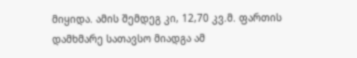მიყიდა. ამის შემდეგ კი, 12,70 კვ.მ. ფართის დამხმარე სათავსო მიადგა ამ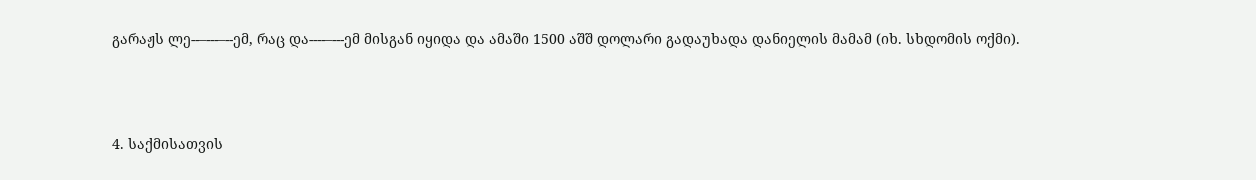გარაჟს ლე--–---–--ემ, რაც და----–---ემ მისგან იყიდა და ამაში 1500 აშშ დოლარი გადაუხადა დანიელის მამამ (იხ. სხდომის ოქმი).



4. საქმისათვის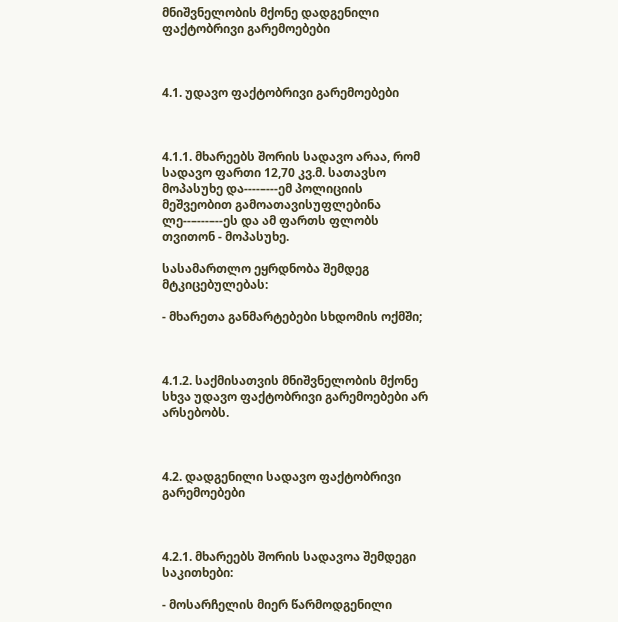მნიშვნელობის მქონე დადგენილი ფაქტობრივი გარემოებები



4.1. უდავო ფაქტობრივი გარემოებები



4.1.1. მხარეებს შორის სადავო არაა, რომ სადავო ფართი 12,70 კვ.მ. სათავსო მოპასუხე და----–---ემ პოლიციის მეშვეობით გამოათავისუფლებინა ლე--–---–--ეს და ამ ფართს ფლობს თვითონ - მოპასუხე.

სასამართლო ეყრდნობა შემდეგ მტკიცებულებას:

- მხარეთა განმარტებები სხდომის ოქმში;



4.1.2. საქმისათვის მნიშვნელობის მქონე სხვა უდავო ფაქტობრივი გარემოებები არ არსებობს.



4.2. დადგენილი სადავო ფაქტობრივი გარემოებები



4.2.1. მხარეებს შორის სადავოა შემდეგი საკითხები:

- მოსარჩელის მიერ წარმოდგენილი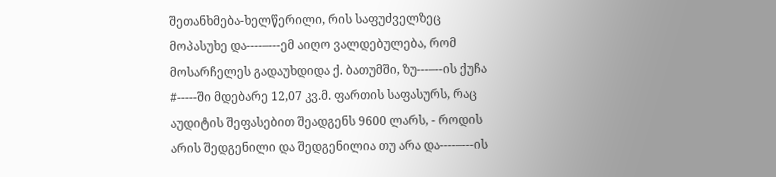შეთანხმება-ხელწერილი, რის საფუძველზეც მოპასუხე და----–---ემ აიღო ვალდებულება, რომ მოსარჩელეს გადაუხდიდა ქ. ბათუმში, ზუ---–--ის ქუჩა #-----ში მდებარე 12,07 კვ.მ. ფართის საფასურს, რაც აუდიტის შეფასებით შეადგენს 9600 ლარს, - როდის არის შედგენილი და შედგენილია თუ არა და----–---ის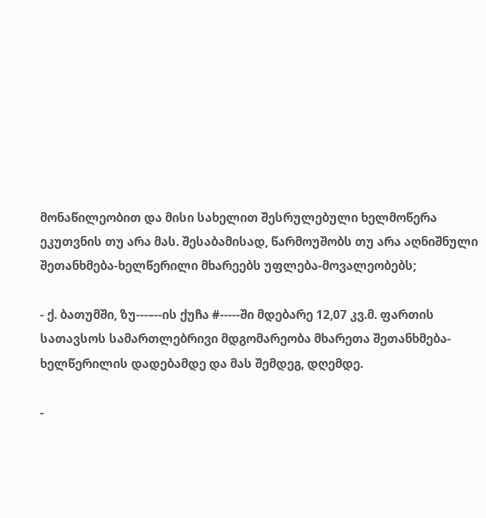მონაწილეობით და მისი სახელით შესრულებული ხელმოწერა ეკუთვნის თუ არა მას. შესაბამისად, წარმოუშობს თუ არა აღნიშნული შეთანხმება-ხელწერილი მხარეებს უფლება-მოვალეობებს;

- ქ. ბათუმში, ზუ---–--ის ქუჩა #-----ში მდებარე 12,07 კვ.მ. ფართის სათავსოს სამართლებრივი მდგომარეობა მხარეთა შეთანხმება-ხელწერილის დადებამდე და მას შემდეგ, დღემდე.

-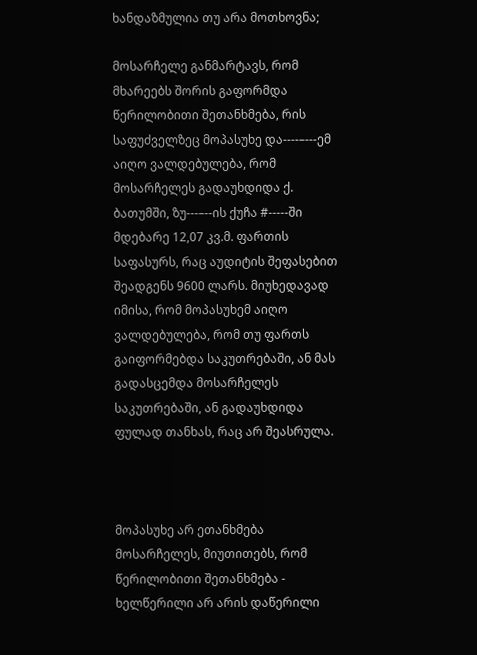ხანდაზმულია თუ არა მოთხოვნა;

მოსარჩელე განმარტავს, რომ მხარეებს შორის გაფორმდა წერილობითი შეთანხმება, რის საფუძველზეც მოპასუხე და----–---ემ აიღო ვალდებულება, რომ მოსარჩელეს გადაუხდიდა ქ. ბათუმში, ზუ---–--ის ქუჩა #-----ში მდებარე 12,07 კვ.მ. ფართის საფასურს, რაც აუდიტის შეფასებით შეადგენს 9600 ლარს. მიუხედავად იმისა, რომ მოპასუხემ აიღო ვალდებულება, რომ თუ ფართს გაიფორმებდა საკუთრებაში, ან მას გადასცემდა მოსარჩელეს საკუთრებაში, ან გადაუხდიდა ფულად თანხას, რაც არ შეასრულა.



მოპასუხე არ ეთანხმება მოსარჩელეს, მიუთითებს, რომ წერილობითი შეთანხმება - ხელწერილი არ არის დაწერილი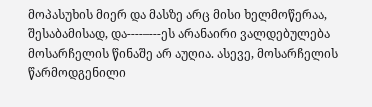მოპასუხის მიერ და მასზე არც მისი ხელმოწერაა, შესაბამისად, და----–---ეს არანაირი ვალდებულება მოსარჩელის წინაშე არ აუღია. ასევე, მოსარჩელის წარმოდგენილი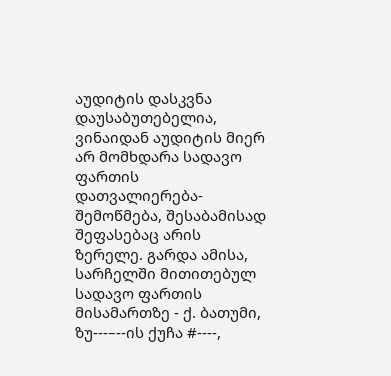აუდიტის დასკვნა დაუსაბუთებელია, ვინაიდან აუდიტის მიერ არ მომხდარა სადავო ფართის დათვალიერება-შემოწმება, შესაბამისად შეფასებაც არის ზერელე. გარდა ამისა, სარჩელში მითითებულ სადავო ფართის მისამართზე - ქ. ბათუმი, ზუ---–--ის ქუჩა #----,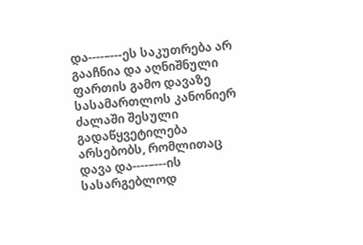და----–---ეს საკუთრება არ გააჩნია და აღნიშნული ფართის გამო დავაზე სასამართლოს კანონიერ ძალაში შესული გადაწყვეტილება არსებობს, რომლითაც დავა და----–---ის სასარგებლოდ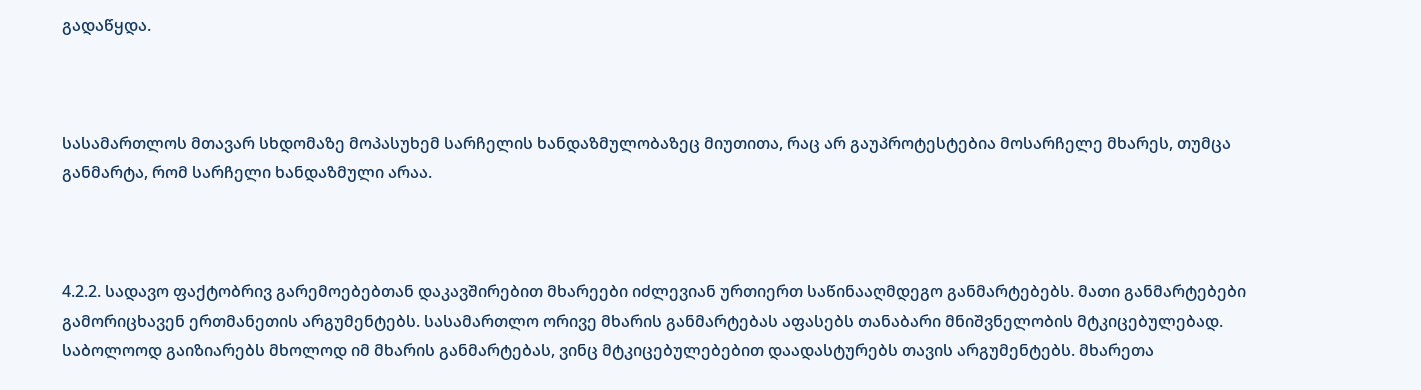გადაწყდა.



სასამართლოს მთავარ სხდომაზე მოპასუხემ სარჩელის ხანდაზმულობაზეც მიუთითა, რაც არ გაუპროტესტებია მოსარჩელე მხარეს, თუმცა განმარტა, რომ სარჩელი ხანდაზმული არაა.



4.2.2. სადავო ფაქტობრივ გარემოებებთან დაკავშირებით მხარეები იძლევიან ურთიერთ საწინააღმდეგო განმარტებებს. მათი განმარტებები გამორიცხავენ ერთმანეთის არგუმენტებს. სასამართლო ორივე მხარის განმარტებას აფასებს თანაბარი მნიშვნელობის მტკიცებულებად. საბოლოოდ გაიზიარებს მხოლოდ იმ მხარის განმარტებას, ვინც მტკიცებულებებით დაადასტურებს თავის არგუმენტებს. მხარეთა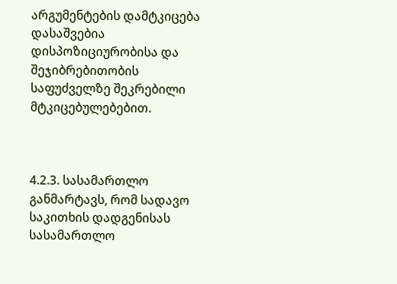არგუმენტების დამტკიცება დასაშვებია დისპოზიციურობისა და შეჯიბრებითობის საფუძველზე შეკრებილი მტკიცებულებებით.



4.2.3. სასამართლო განმარტავს, რომ სადავო საკითხის დადგენისას სასამართლო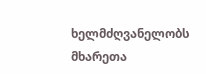ხელმძღვანელობს მხარეთა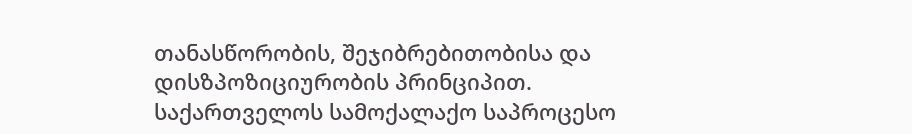თანასწორობის, შეჯიბრებითობისა და დისზპოზიციურობის პრინციპით. საქართველოს სამოქალაქო საპროცესო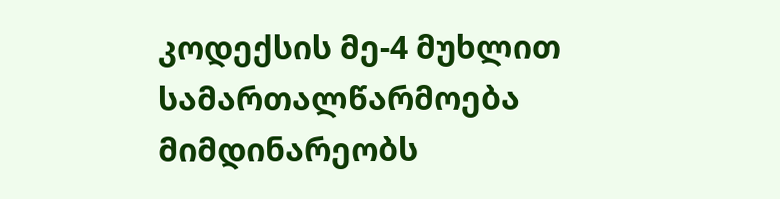კოდექსის მე-4 მუხლით სამართალწარმოება მიმდინარეობს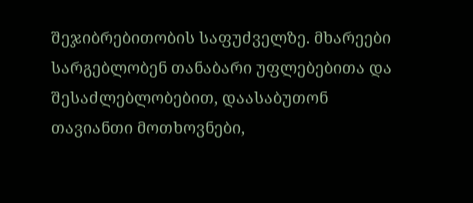შეჯიბრებითობის საფუძველზე. მხარეები სარგებლობენ თანაბარი უფლებებითა და შესაძლებლობებით, დაასაბუთონ თავიანთი მოთხოვნები,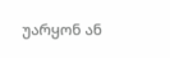უარყონ ან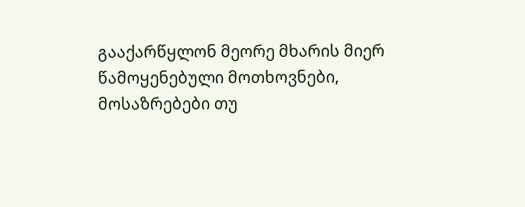გააქარწყლონ მეორე მხარის მიერ წამოყენებული მოთხოვნები, მოსაზრებები თუ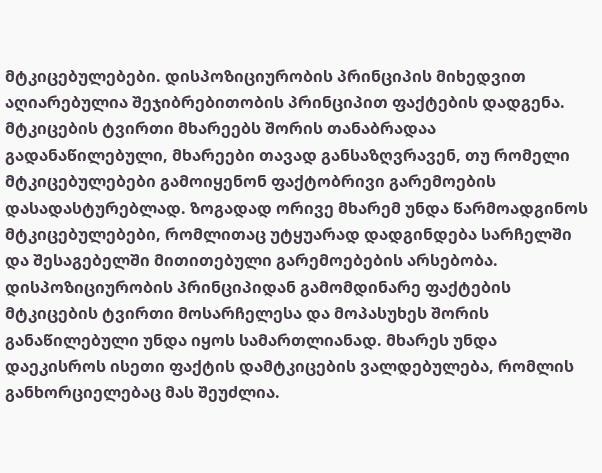მტკიცებულებები. დისპოზიციურობის პრინციპის მიხედვით აღიარებულია შეჯიბრებითობის პრინციპით ფაქტების დადგენა. მტკიცების ტვირთი მხარეებს შორის თანაბრადაა გადანაწილებული, მხარეები თავად განსაზღვრავენ, თუ რომელი მტკიცებულებები გამოიყენონ ფაქტობრივი გარემოების დასადასტურებლად. ზოგადად ორივე მხარემ უნდა წარმოადგინოს მტკიცებულებები, რომლითაც უტყუარად დადგინდება სარჩელში და შესაგებელში მითითებული გარემოებების არსებობა. დისპოზიციურობის პრინციპიდან გამომდინარე ფაქტების მტკიცების ტვირთი მოსარჩელესა და მოპასუხეს შორის განაწილებული უნდა იყოს სამართლიანად. მხარეს უნდა დაეკისროს ისეთი ფაქტის დამტკიცების ვალდებულება, რომლის განხორციელებაც მას შეუძლია.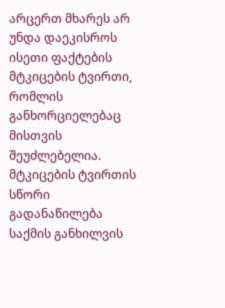არცერთ მხარეს არ უნდა დაეკისროს ისეთი ფაქტების მტკიცების ტვირთი, რომლის განხორციელებაც მისთვის შეუძლებელია. მტკიცების ტვირთის სწორი გადანაწილება საქმის განხილვის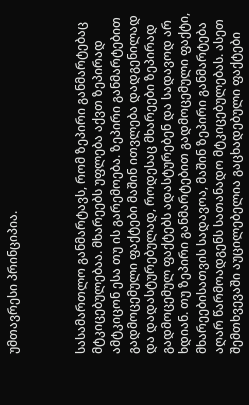უმთავრესი პრინციპია.



სასამართლო განმარტავს, რომ ზეპირი განმარტებაც მტკიცებულებაა. მხარეებს უფლება აქვთ ზეპირად ამტკიცონ ესა თუ ის გარემოება. ზეპირი განმარტებით გადმოცემული ფაქტები მაშინ ითვლება დადგენილად და დადასტურებულად, როდესაც მხარეები ზეპირად გადმოცემულ ფაქტებს ადასტურებენ და სადავოდ არ ხდიან. თუ ზეპირი განმარტებით გადმოცემული ფაქტი, მხარეებისათვის სადავოა, მაშინ ზეპირი განმარტება აღარ წარმოადგენს სათანადო მტკიცებულებას. ასეთ შემთხვევაში აუცილებელია გაცხადებული ფაქტები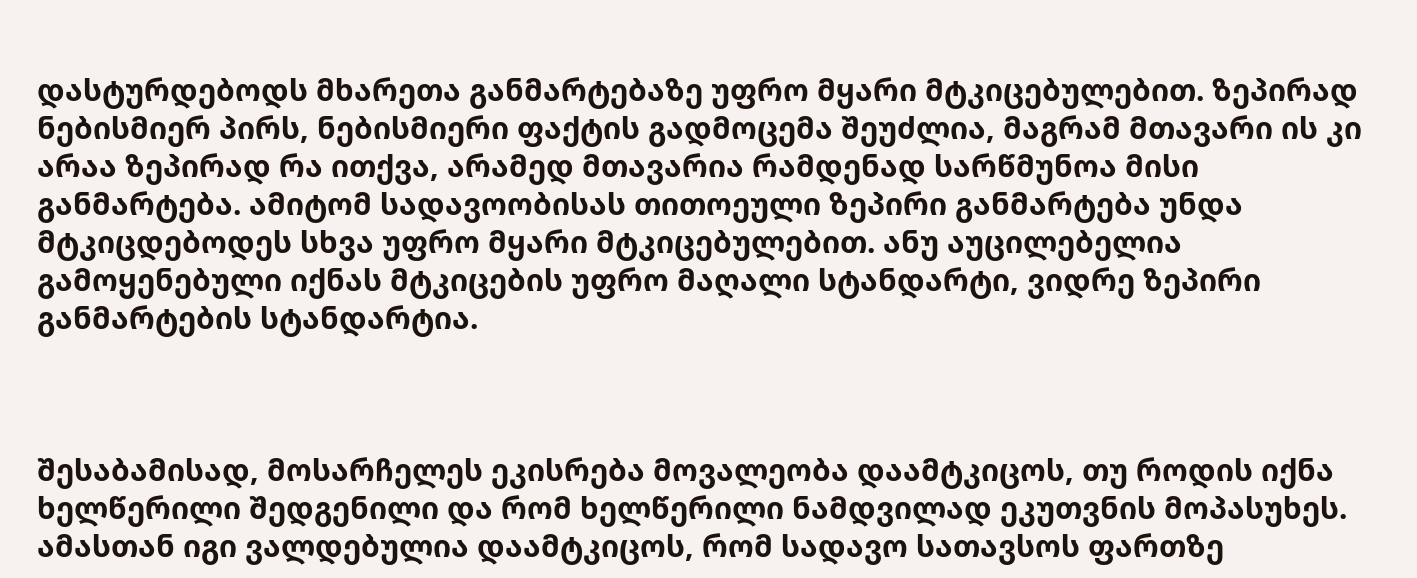დასტურდებოდს მხარეთა განმარტებაზე უფრო მყარი მტკიცებულებით. ზეპირად ნებისმიერ პირს, ნებისმიერი ფაქტის გადმოცემა შეუძლია, მაგრამ მთავარი ის კი არაა ზეპირად რა ითქვა, არამედ მთავარია რამდენად სარწმუნოა მისი განმარტება. ამიტომ სადავოობისას თითოეული ზეპირი განმარტება უნდა მტკიცდებოდეს სხვა უფრო მყარი მტკიცებულებით. ანუ აუცილებელია გამოყენებული იქნას მტკიცების უფრო მაღალი სტანდარტი, ვიდრე ზეპირი განმარტების სტანდარტია.



შესაბამისად, მოსარჩელეს ეკისრება მოვალეობა დაამტკიცოს, თუ როდის იქნა ხელწერილი შედგენილი და რომ ხელწერილი ნამდვილად ეკუთვნის მოპასუხეს. ამასთან იგი ვალდებულია დაამტკიცოს, რომ სადავო სათავსოს ფართზე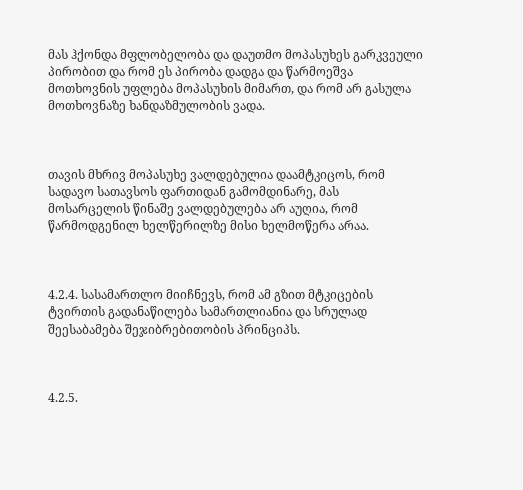მას ჰქონდა მფლობელობა და დაუთმო მოპასუხეს გარკვეული პირობით და რომ ეს პირობა დადგა და წარმოეშვა მოთხოვნის უფლება მოპასუხის მიმართ, და რომ არ გასულა მოთხოვნაზე ხანდაზმულობის ვადა.



თავის მხრივ მოპასუხე ვალდებულია დაამტკიცოს, რომ სადავო სათავსოს ფართიდან გამომდინარე, მას მოსარცელის წინაშე ვალდებულება არ აუღია, რომ წარმოდგენილ ხელწერილზე მისი ხელმოწერა არაა.



4.2.4. სასამართლო მიიჩნევს, რომ ამ გზით მტკიცების ტვირთის გადანაწილება სამართლიანია და სრულად შეესაბამება შეჯიბრებითობის პრინციპს.



4.2.5.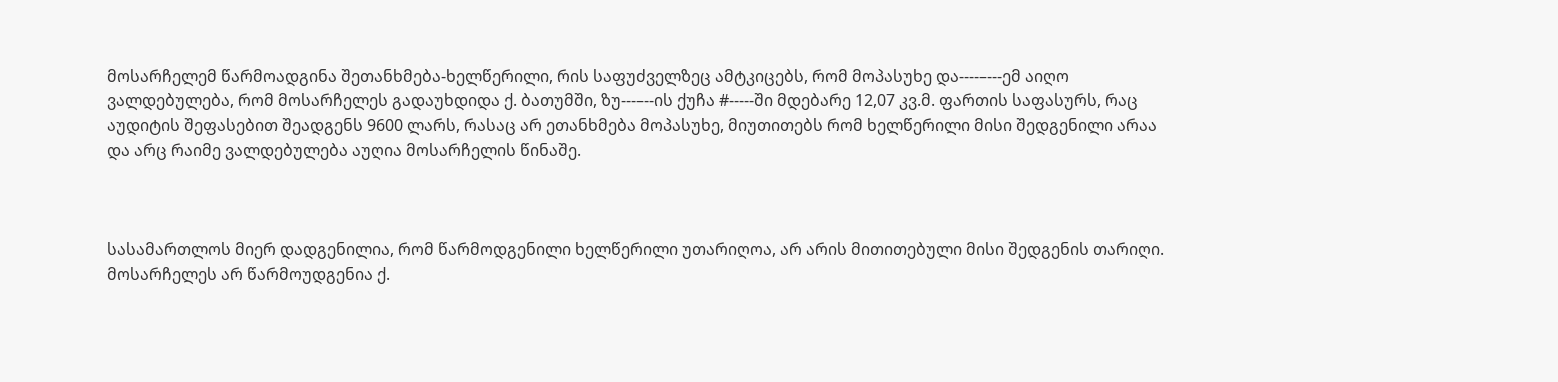მოსარჩელემ წარმოადგინა შეთანხმება-ხელწერილი, რის საფუძველზეც ამტკიცებს, რომ მოპასუხე და----–---ემ აიღო ვალდებულება, რომ მოსარჩელეს გადაუხდიდა ქ. ბათუმში, ზუ---–--ის ქუჩა #-----ში მდებარე 12,07 კვ.მ. ფართის საფასურს, რაც აუდიტის შეფასებით შეადგენს 9600 ლარს, რასაც არ ეთანხმება მოპასუხე, მიუთითებს რომ ხელწერილი მისი შედგენილი არაა და არც რაიმე ვალდებულება აუღია მოსარჩელის წინაშე.



სასამართლოს მიერ დადგენილია, რომ წარმოდგენილი ხელწერილი უთარიღოა, არ არის მითითებული მისი შედგენის თარიღი. მოსარჩელეს არ წარმოუდგენია ქ.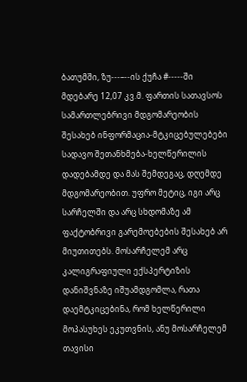ბათუმში, ზუ---–--ის ქუჩა #-----ში მდებარე 12,07 კვ.მ. ფართის სათავსოს სამართლებრივი მდგომარეობის შესახებ ინფორმაცია-მტკიცებულებები სადავო შეთანხმება-ხელწერილის დადებამდე და მას შემდეგაც, დღემდე მდგომარეობით. უფრო მეტიც, იგი არც სარჩელში და არც სხდომაზე ამ ფაქტობრივი გარემოებების შესახებ არ მიუთითებს. მოსარჩელემ არც კალიგრაფიული ექსპერტიზის დანიშვნაზე იშუამდგომლა, რათა დაემტკიცებინა, რომ ხელწერილი მოპასუხეს ეკუთვნის, ანუ მოსარჩელემ თავისი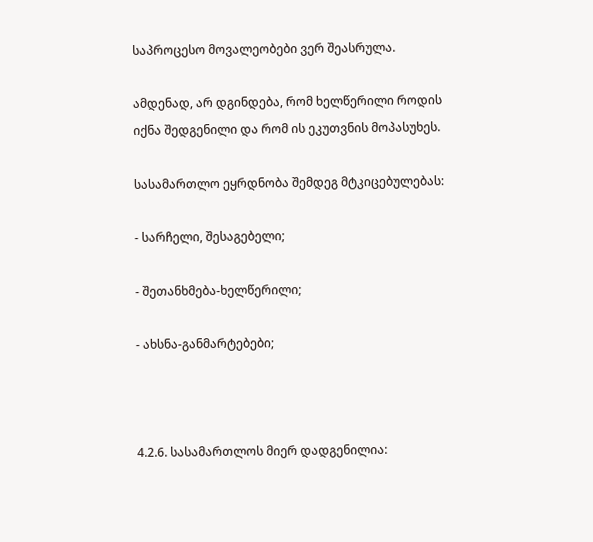საპროცესო მოვალეობები ვერ შეასრულა.

ამდენად, არ დგინდება, რომ ხელწერილი როდის იქნა შედგენილი და რომ ის ეკუთვნის მოპასუხეს.

სასამართლო ეყრდნობა შემდეგ მტკიცებულებას:

- სარჩელი, შესაგებელი;

- შეთანხმება-ხელწერილი;

- ახსნა-განმარტებები;



4.2.6. სასამართლოს მიერ დადგენილია: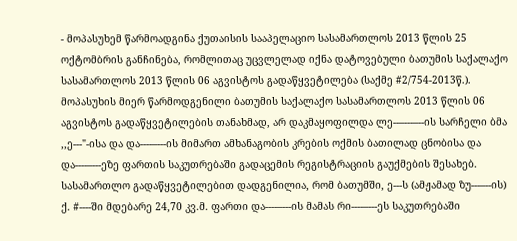- მოპასუხემ წარმოადგინა ქუთაისის სააპელაციო სასამართლოს 2013 წლის 25 ოქტომბრის განჩინება, რომლითაც უცვლელად იქნა დატოვებული ბათუმის საქალაქო სასამართლოს 2013 წლის 06 აგვისტოს გადაწყვეტილება (საქმე #2/754-2013წ.). მოპასუხის მიერ წარმოდგენილი ბათუმის საქალაქო სასამართლოს 2013 წლის 06 აგვისტოს გადაწყვეტილების თანახმად, არ დაკმაყოფილდა ლე--–---–--ის სარჩელი ბმა ,,ე---"-ისა და და----–---ის მიმართ ამხანაგობის კრების ოქმის ბათილად ცნობისა და და----–---ეზე ფართის საკუთრებაში გადაცემის რეგისტრაციის გაუქმების შესახებ. სასამართლო გადაწყვეტილებით დადგენილია, რომ ბათუმში, ე---ს (ამჟამად ზუ---–--ის) ქ. #----ში მდებარე 24,70 კვ.მ. ფართი და----–---ის მამას რი----–---ეს საკუთრებაში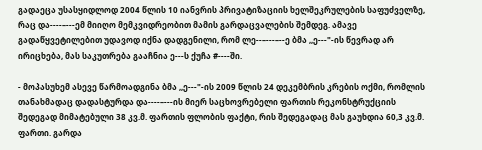გადაეცა უსასყიდლოდ 2004 წლის 10 იანვრის პრივატიზაციის ხელშეკრულების საფუძველზე, რაც და----–---ემ მიიღო მემკვიდრეობით მამის გარდაცვალების შემდეგ. ამავე გადაწყვეტილებით უდავოდ იქნა დადგენილი, რომ ლე--–---–--ე ბმა ,,ე---"-ის წევრად არ ირიცხება, მას საკუთრება გააჩნია ე---ს ქუჩა #----ში.

- მოპასუხემ ასევე წარმოადგინა ბმა ,,ე---"-ის 2009 წლის 24 დეკემბრის კრების ოქმი, რომლის თანახმადაც დადასტურდა და----–---ის მიერ საცხოვრებელი ფართის რეკონსტრუქციის შედეგად მიმატებული 38 კვ.მ. ფართის ფლობის ფაქტი, რის შედეგადაც მას გაუხდია 60,3 კვ.მ. ფართი. გარდა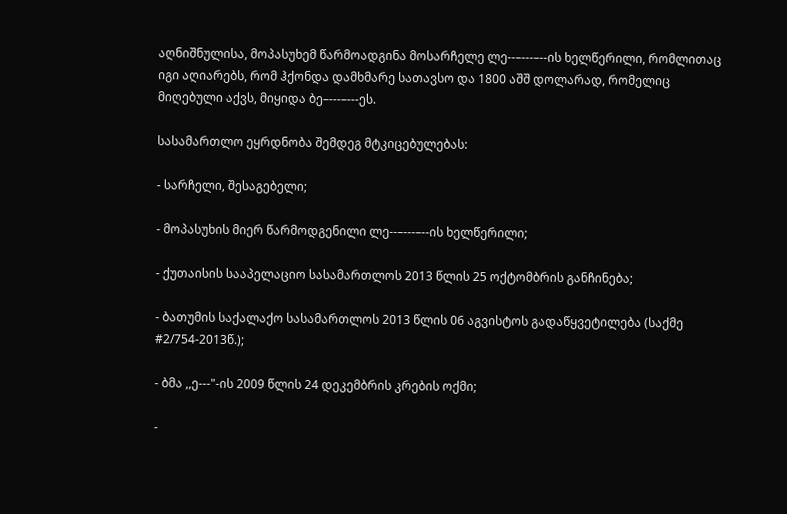აღნიშნულისა, მოპასუხემ წარმოადგინა მოსარჩელე ლე--–---–--ის ხელწერილი, რომლითაც იგი აღიარებს, რომ ჰქონდა დამხმარე სათავსო და 1800 აშშ დოლარად, რომელიც მიღებული აქვს, მიყიდა ბე–---–---ეს.

სასამართლო ეყრდნობა შემდეგ მტკიცებულებას:

- სარჩელი, შესაგებელი;

- მოპასუხის მიერ წარმოდგენილი ლე--–---–--ის ხელწერილი;

- ქუთაისის სააპელაციო სასამართლოს 2013 წლის 25 ოქტომბრის განჩინება;

- ბათუმის საქალაქო სასამართლოს 2013 წლის 06 აგვისტოს გადაწყვეტილება (საქმე #2/754-2013წ.);

- ბმა ,,ე---"-ის 2009 წლის 24 დეკემბრის კრების ოქმი;

-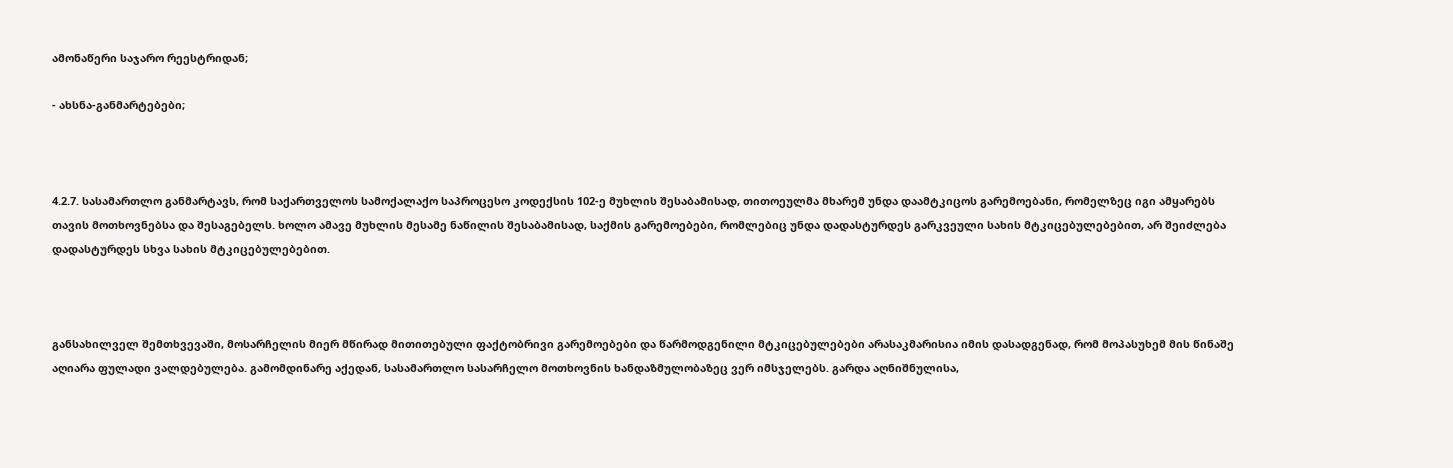ამონაწერი საჯარო რეესტრიდან;

- ახსნა-განმარტებები;



4.2.7. სასამართლო განმარტავს, რომ საქართველოს სამოქალაქო საპროცესო კოდექსის 102-ე მუხლის შესაბამისად, თითოეულმა მხარემ უნდა დაამტკიცოს გარემოებანი, რომელზეც იგი ამყარებს თავის მოთხოვნებსა და შესაგებელს. ხოლო ამავე მუხლის მესამე ნაწილის შესაბამისად, საქმის გარემოებები, რომლებიც უნდა დადასტურდეს გარკვეული სახის მტკიცებულებებით, არ შეიძლება დადასტურდეს სხვა სახის მტკიცებულებებით.



განსახილველ შემთხვევაში, მოსარჩელის მიერ მწირად მითითებული ფაქტობრივი გარემოებები და წარმოდგენილი მტკიცებულებები არასაკმარისია იმის დასადგენად, რომ მოპასუხემ მის წინაშე აღიარა ფულადი ვალდებულება. გამომდინარე აქედან, სასამართლო სასარჩელო მოთხოვნის ხანდაზმულობაზეც ვერ იმსჯელებს. გარდა აღნიშნულისა,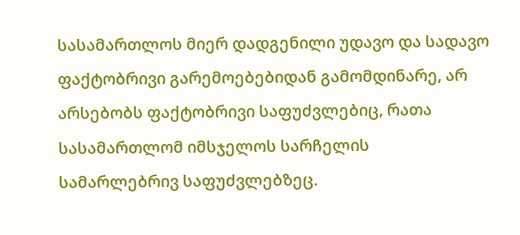სასამართლოს მიერ დადგენილი უდავო და სადავო ფაქტობრივი გარემოებებიდან გამომდინარე, არ არსებობს ფაქტობრივი საფუძვლებიც, რათა სასამართლომ იმსჯელოს სარჩელის სამარლებრივ საფუძვლებზეც.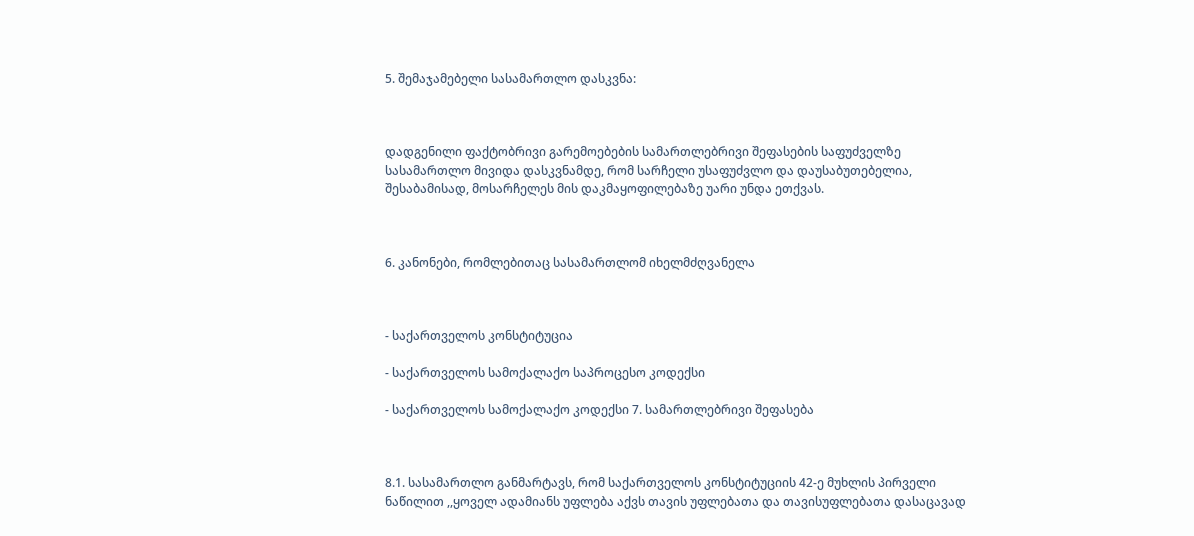5. შემაჯამებელი სასამართლო დასკვნა:



დადგენილი ფაქტობრივი გარემოებების სამართლებრივი შეფასების საფუძველზე სასამართლო მივიდა დასკვნამდე, რომ სარჩელი უსაფუძვლო და დაუსაბუთებელია, შესაბამისად, მოსარჩელეს მის დაკმაყოფილებაზე უარი უნდა ეთქვას.



6. კანონები, რომლებითაც სასამართლომ იხელმძღვანელა



- საქართველოს კონსტიტუცია

- საქართველოს სამოქალაქო საპროცესო კოდექსი

- საქართველოს სამოქალაქო კოდექსი 7. სამართლებრივი შეფასება



8.1. სასამართლო განმარტავს, რომ საქართველოს კონსტიტუციის 42-ე მუხლის პირველი ნაწილით ,,ყოველ ადამიანს უფლება აქვს თავის უფლებათა და თავისუფლებათა დასაცავად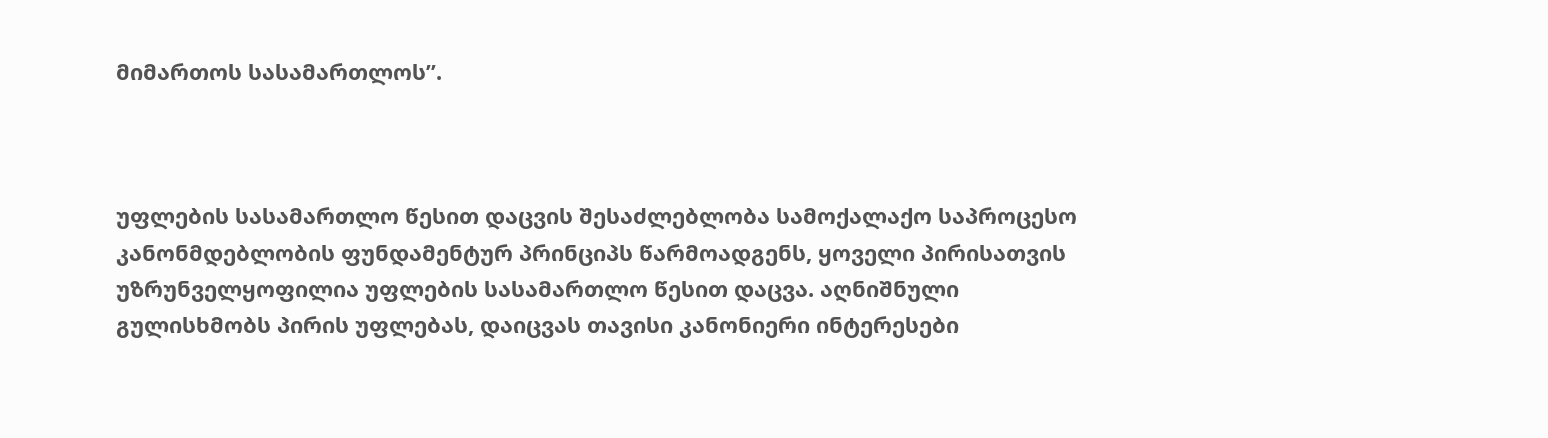მიმართოს სასამართლოს”.



უფლების სასამართლო წესით დაცვის შესაძლებლობა სამოქალაქო საპროცესო კანონმდებლობის ფუნდამენტურ პრინციპს წარმოადგენს, ყოველი პირისათვის უზრუნველყოფილია უფლების სასამართლო წესით დაცვა. აღნიშნული გულისხმობს პირის უფლებას, დაიცვას თავისი კანონიერი ინტერესები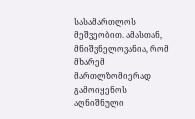სასამართლოს მეშვეობით. ამასთან, მნიშვნელოვანია, რომ მხარემ მართლზომიერად გამოიყენოს აღნიშნული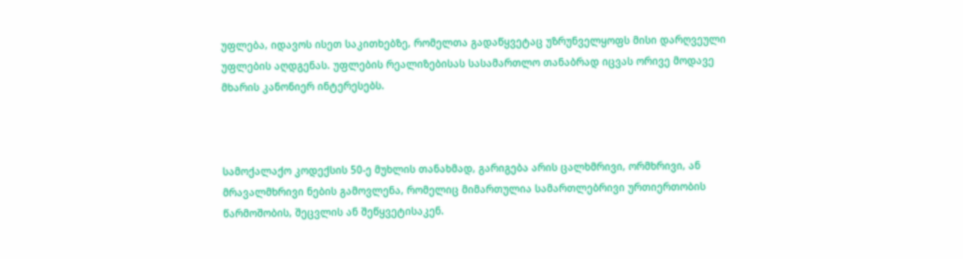უფლება, იდავოს ისეთ საკითხებზე, რომელთა გადაწყვეტაც უზრუნველყოფს მისი დარღვეული უფლების აღდგენას. უფლების რეალიზებისას სასამართლო თანაბრად იცვას ორივე მოდავე მხარის კანონიერ ინტერესებს.



სამოქალაქო კოდექსის 50-ე მუხლის თანახმად, გარიგება არის ცალხმრივი, ორმხრივი, ან მრავალმხრივი ნების გამოვლენა, რომელიც მიმართულია სამართლებრივი ურთიერთობის წარმოშობის, შეცვლის ან შეწყვეტისაკენ.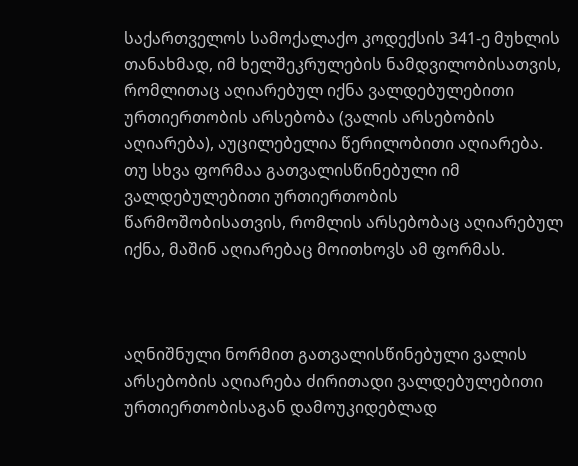საქართველოს სამოქალაქო კოდექსის 341-ე მუხლის თანახმად, იმ ხელშეკრულების ნამდვილობისათვის, რომლითაც აღიარებულ იქნა ვალდებულებითი ურთიერთობის არსებობა (ვალის არსებობის აღიარება), აუცილებელია წერილობითი აღიარება. თუ სხვა ფორმაა გათვალისწინებული იმ ვალდებულებითი ურთიერთობის წარმოშობისათვის, რომლის არსებობაც აღიარებულ იქნა, მაშინ აღიარებაც მოითხოვს ამ ფორმას.



აღნიშნული ნორმით გათვალისწინებული ვალის არსებობის აღიარება ძირითადი ვალდებულებითი ურთიერთობისაგან დამოუკიდებლად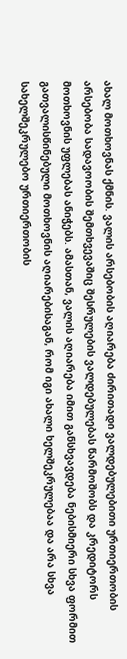ახალ მოთხოვნას ქმნის. ვალის არსებობის აღიარება ძირითადი ვალდებულებითი ურთიერთობის არსებობა სადავოობის შემთხვევაშიც შესრულების ვალდებულებას წარმოშობს და კრედიტორს მოთხოვნის უფლებას ანიჭებს. ამასთან, ვალის აღიარება იმით განსხვავდება ნებისმიერი სხვა ფორმით გათვალისწინებული მოთხოვნის აღიარებისაგან, რომ იგი ახალი ხელშეკრულებაა და არა სხვა სახელშეკრულებო ურთიერთობის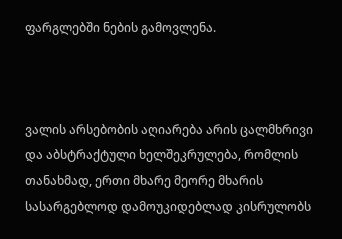ფარგლებში ნების გამოვლენა.



ვალის არსებობის აღიარება არის ცალმხრივი და აბსტრაქტული ხელშეკრულება, რომლის თანახმად, ერთი მხარე მეორე მხარის სასარგებლოდ დამოუკიდებლად კისრულობს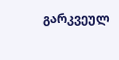გარკვეულ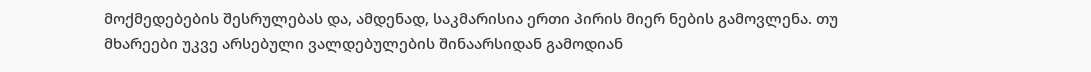მოქმედებების შესრულებას და, ამდენად, საკმარისია ერთი პირის მიერ ნების გამოვლენა. თუ მხარეები უკვე არსებული ვალდებულების შინაარსიდან გამოდიან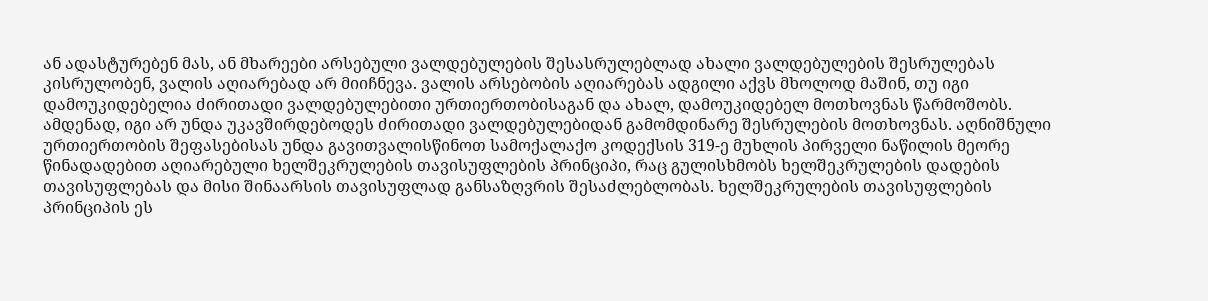ან ადასტურებენ მას, ან მხარეები არსებული ვალდებულების შესასრულებლად ახალი ვალდებულების შესრულებას კისრულობენ, ვალის აღიარებად არ მიიჩნევა. ვალის არსებობის აღიარებას ადგილი აქვს მხოლოდ მაშინ, თუ იგი დამოუკიდებელია ძირითადი ვალდებულებითი ურთიერთობისაგან და ახალ, დამოუკიდებელ მოთხოვნას წარმოშობს. ამდენად, იგი არ უნდა უკავშირდებოდეს ძირითადი ვალდებულებიდან გამომდინარე შესრულების მოთხოვნას. აღნიშნული ურთიერთობის შეფასებისას უნდა გავითვალისწინოთ სამოქალაქო კოდექსის 319-ე მუხლის პირველი ნაწილის მეორე წინადადებით აღიარებული ხელშეკრულების თავისუფლების პრინციპი, რაც გულისხმობს ხელშეკრულების დადების თავისუფლებას და მისი შინაარსის თავისუფლად განსაზღვრის შესაძლებლობას. ხელშეკრულების თავისუფლების პრინციპის ეს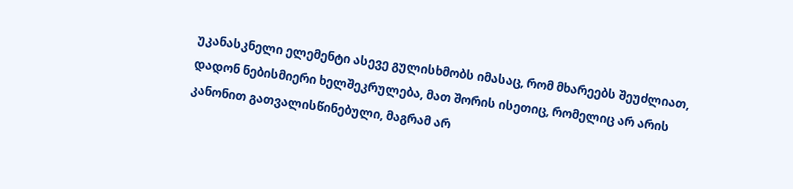უკანასკნელი ელემენტი ასევე გულისხმობს იმასაც, რომ მხარეებს შეუძლიათ, დადონ ნებისმიერი ხელშეკრულება, მათ შორის ისეთიც, რომელიც არ არის კანონით გათვალისწინებული, მაგრამ არ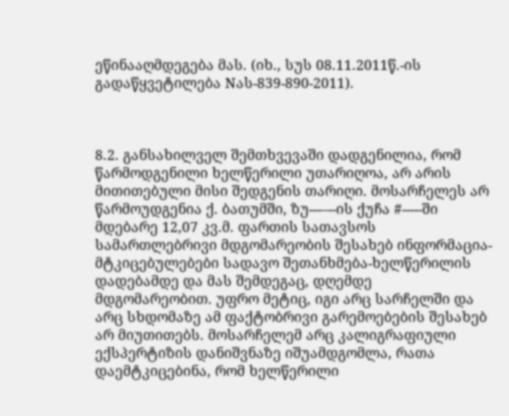ეწინააღმდეგება მას. (იხ., სუს 08.11.2011წ.-ის გადაწყვეტილება Nას-839-890-2011).



8.2. განსახილველ შემთხვევაში დადგენილია, რომ წარმოდგენილი ხელწერილი უთარიღოა, არ არის მითითებული მისი შედგენის თარიღი. მოსარჩელეს არ წარმოუდგენია ქ. ბათუმში, ზუ---–--ის ქუჩა #-----ში მდებარე 12,07 კვ.მ. ფართის სათავსოს სამართლებრივი მდგომარეობის შესახებ ინფორმაცია-მტკიცებულებები სადავო შეთანხმება-ხელწერილის დადებამდე და მას შემდეგაც, დღემდე მდგომარეობით. უფრო მეტიც, იგი არც სარჩელში და არც სხდომაზე ამ ფაქტობრივი გარემოებების შესახებ არ მიუთითებს. მოსარჩელემ არც კალიგრაფიული ექსპერტიზის დანიშვნაზე იშუამდგომლა, რათა დაემტკიცებინა, რომ ხელწერილი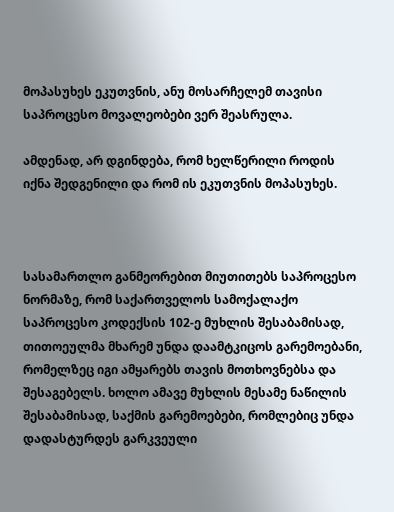მოპასუხეს ეკუთვნის, ანუ მოსარჩელემ თავისი საპროცესო მოვალეობები ვერ შეასრულა.

ამდენად, არ დგინდება, რომ ხელწერილი როდის იქნა შედგენილი და რომ ის ეკუთვნის მოპასუხეს.



სასამართლო განმეორებით მიუთითებს საპროცესო ნორმაზე, რომ საქართველოს სამოქალაქო საპროცესო კოდექსის 102-ე მუხლის შესაბამისად, თითოეულმა მხარემ უნდა დაამტკიცოს გარემოებანი, რომელზეც იგი ამყარებს თავის მოთხოვნებსა და შესაგებელს. ხოლო ამავე მუხლის მესამე ნაწილის შესაბამისად, საქმის გარემოებები, რომლებიც უნდა დადასტურდეს გარკვეული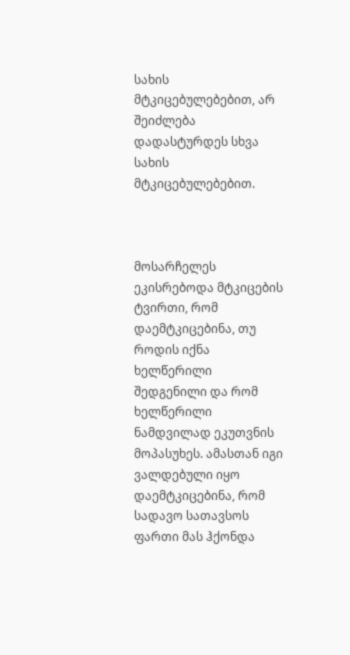სახის მტკიცებულებებით, არ შეიძლება დადასტურდეს სხვა სახის მტკიცებულებებით.



მოსარჩელეს ეკისრებოდა მტკიცების ტვირთი, რომ დაემტკიცებინა, თუ როდის იქნა ხელწერილი შედგენილი და რომ ხელწერილი ნამდვილად ეკუთვნის მოპასუხეს. ამასთან იგი ვალდებული იყო დაემტკიცებინა, რომ სადავო სათავსოს ფართი მას ჰქონდა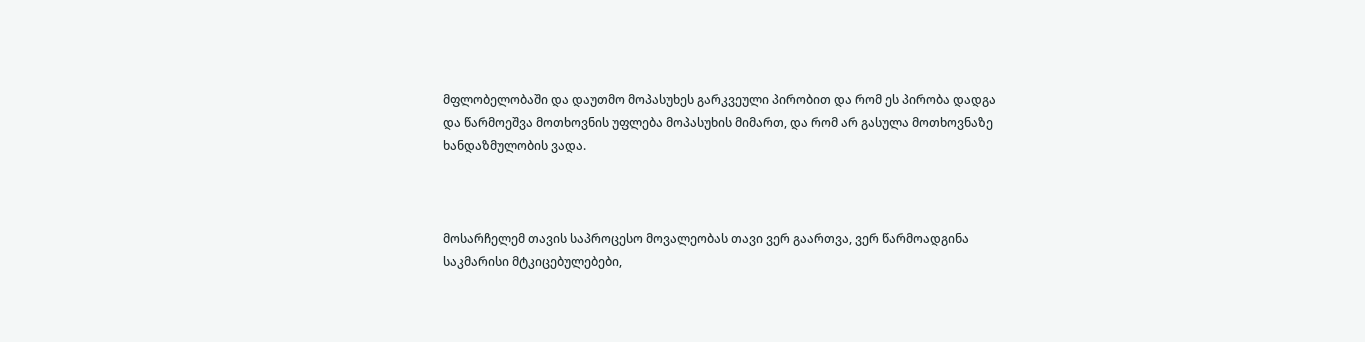მფლობელობაში და დაუთმო მოპასუხეს გარკვეული პირობით და რომ ეს პირობა დადგა და წარმოეშვა მოთხოვნის უფლება მოპასუხის მიმართ, და რომ არ გასულა მოთხოვნაზე ხანდაზმულობის ვადა.



მოსარჩელემ თავის საპროცესო მოვალეობას თავი ვერ გაართვა, ვერ წარმოადგინა საკმარისი მტკიცებულებები,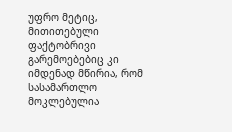უფრო მეტიც, მითითებული ფაქტობრივი გარემოებებიც კი იმდენად მწირია, რომ სასამართლო მოკლებულია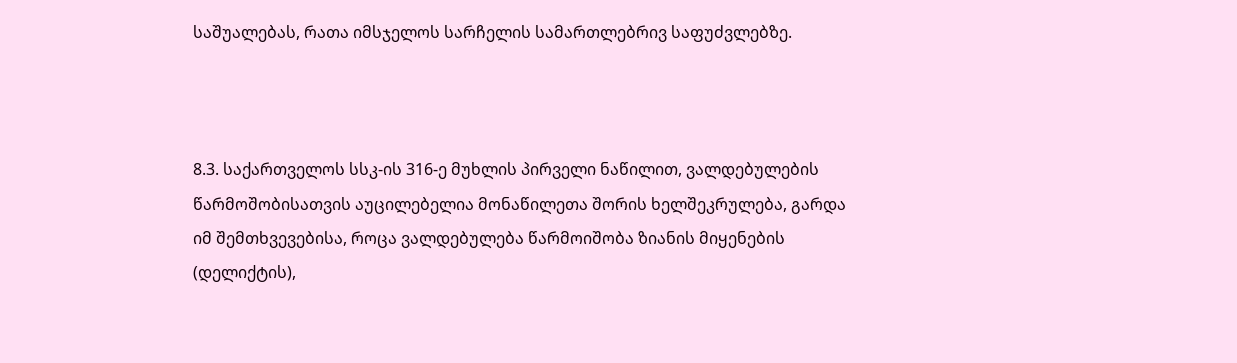საშუალებას, რათა იმსჯელოს სარჩელის სამართლებრივ საფუძვლებზე.



8.3. საქართველოს სსკ-ის 316-ე მუხლის პირველი ნაწილით, ვალდებულების წარმოშობისათვის აუცილებელია მონაწილეთა შორის ხელშეკრულება, გარდა იმ შემთხვევებისა, როცა ვალდებულება წარმოიშობა ზიანის მიყენების (დელიქტის),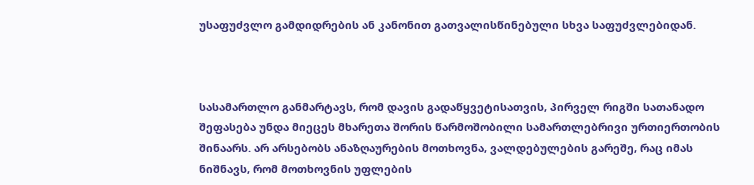უსაფუძვლო გამდიდრების ან კანონით გათვალისწინებული სხვა საფუძვლებიდან.



სასამართლო განმარტავს, რომ დავის გადაწყვეტისათვის, პირველ რიგში სათანადო შეფასება უნდა მიეცეს მხარეთა შორის წარმოშობილი სამართლებრივი ურთიერთობის შინაარს. არ არსებობს ანაზღაურების მოთხოვნა, ვალდებულების გარეშე, რაც იმას ნიშნავს, რომ მოთხოვნის უფლების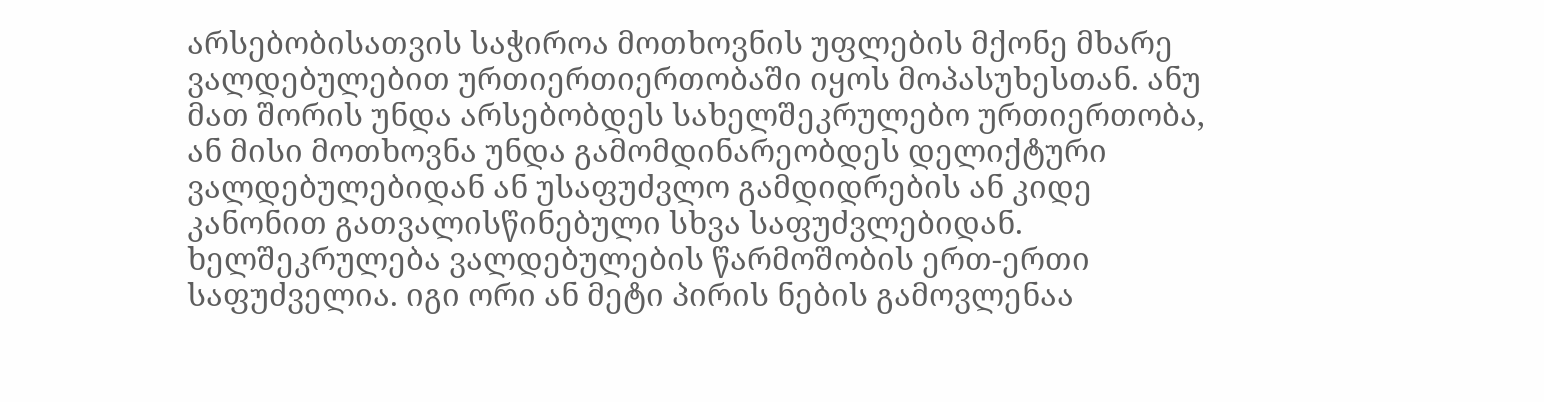არსებობისათვის საჭიროა მოთხოვნის უფლების მქონე მხარე ვალდებულებით ურთიერთიერთობაში იყოს მოპასუხესთან. ანუ მათ შორის უნდა არსებობდეს სახელშეკრულებო ურთიერთობა, ან მისი მოთხოვნა უნდა გამომდინარეობდეს დელიქტური ვალდებულებიდან ან უსაფუძვლო გამდიდრების ან კიდე კანონით გათვალისწინებული სხვა საფუძვლებიდან. ხელშეკრულება ვალდებულების წარმოშობის ერთ-ერთი საფუძველია. იგი ორი ან მეტი პირის ნების გამოვლენაა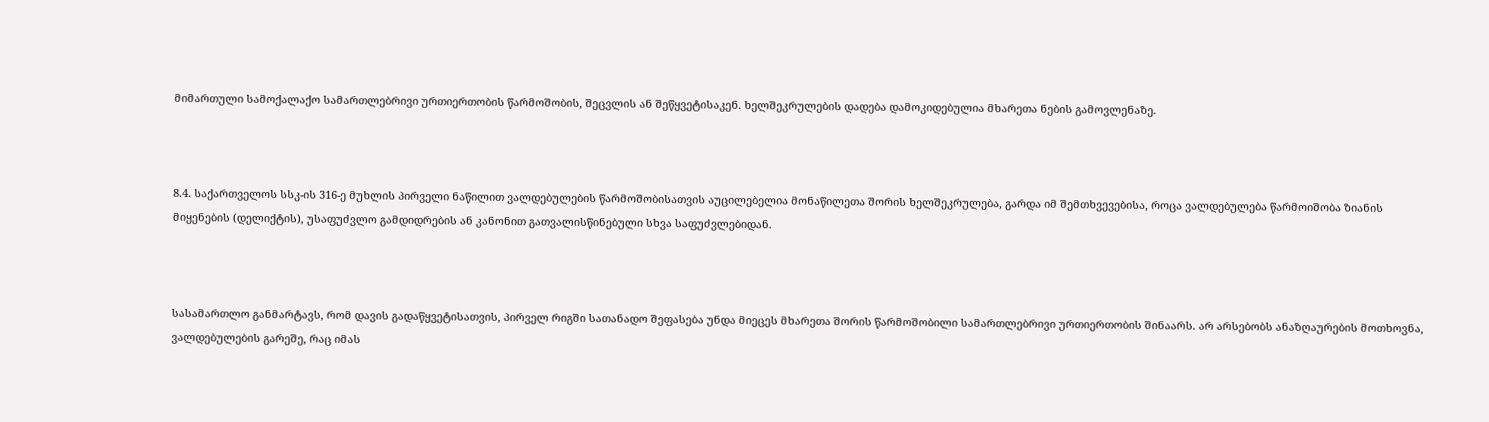მიმართული სამოქალაქო სამართლებრივი ურთიერთობის წარმოშობის, შეცვლის ან შეწყვეტისაკენ. ხელშეკრულების დადება დამოკიდებულია მხარეთა ნების გამოვლენაზე.



8.4. საქართველოს სსკ-ის 316-ე მუხლის პირველი ნაწილით ვალდებულების წარმოშობისათვის აუცილებელია მონაწილეთა შორის ხელშეკრულება, გარდა იმ შემთხვევებისა, როცა ვალდებულება წარმოიშობა ზიანის მიყენების (დელიქტის), უსაფუძვლო გამდიდრების ან კანონით გათვალისწინებული სხვა საფუძვლებიდან.



სასამართლო განმარტავს, რომ დავის გადაწყვეტისათვის, პირველ რიგში სათანადო შეფასება უნდა მიეცეს მხარეთა შორის წარმოშობილი სამართლებრივი ურთიერთობის შინაარს. არ არსებობს ანაზღაურების მოთხოვნა, ვალდებულების გარეშე, რაც იმას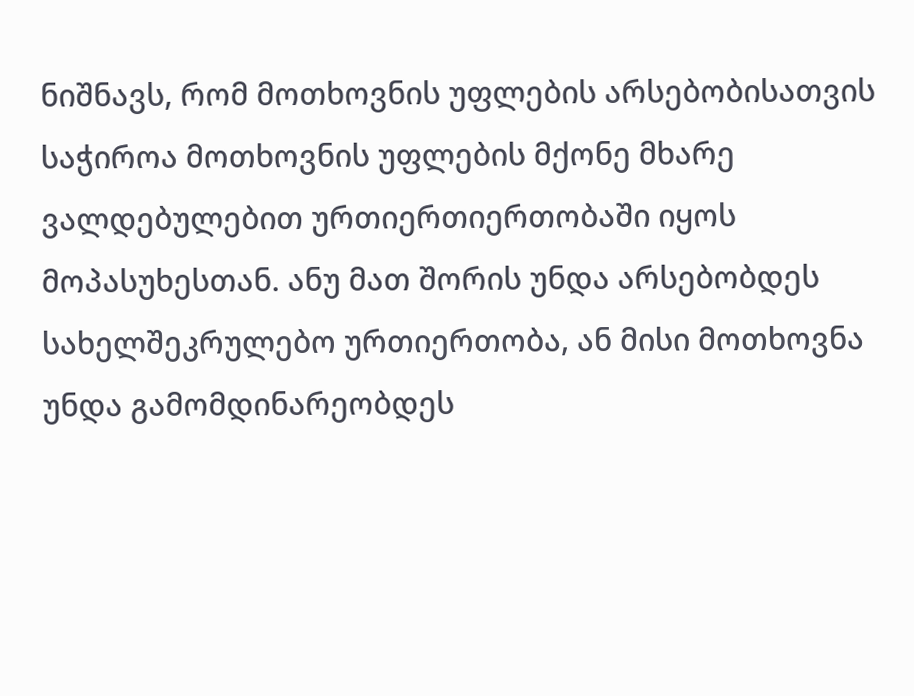ნიშნავს, რომ მოთხოვნის უფლების არსებობისათვის საჭიროა მოთხოვნის უფლების მქონე მხარე ვალდებულებით ურთიერთიერთობაში იყოს მოპასუხესთან. ანუ მათ შორის უნდა არსებობდეს სახელშეკრულებო ურთიერთობა, ან მისი მოთხოვნა უნდა გამომდინარეობდეს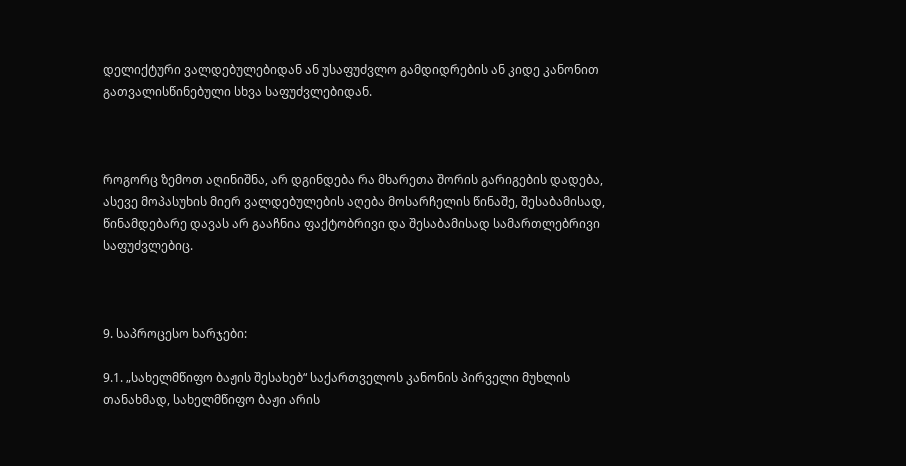დელიქტური ვალდებულებიდან ან უსაფუძვლო გამდიდრების ან კიდე კანონით გათვალისწინებული სხვა საფუძვლებიდან.



როგორც ზემოთ აღინიშნა, არ დგინდება რა მხარეთა შორის გარიგების დადება, ასევე მოპასუხის მიერ ვალდებულების აღება მოსარჩელის წინაშე, შესაბამისად, წინამდებარე დავას არ გააჩნია ფაქტობრივი და შესაბამისად სამართლებრივი საფუძვლებიც.



9. საპროცესო ხარჯები:

9.1. „სახელმწიფო ბაჟის შესახებ“ საქართველოს კანონის პირველი მუხლის თანახმად, სახელმწიფო ბაჟი არის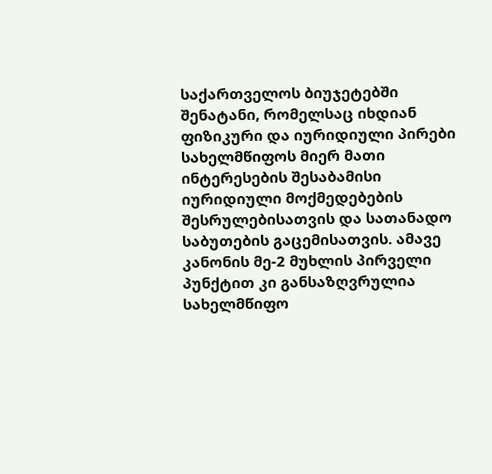საქართველოს ბიუჯეტებში შენატანი, რომელსაც იხდიან ფიზიკური და იურიდიული პირები სახელმწიფოს მიერ მათი ინტერესების შესაბამისი იურიდიული მოქმედებების შესრულებისათვის და სათანადო საბუთების გაცემისათვის. ამავე კანონის მე-2 მუხლის პირველი პუნქტით კი განსაზღვრულია სახელმწიფო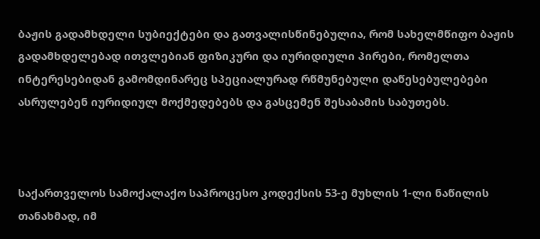ბაჟის გადამხდელი სუბიექტები და გათვალისწინებულია, რომ სახელმწიფო ბაჟის გადამხდელებად ითვლებიან ფიზიკური და იურიდიული პირები, რომელთა ინტერესებიდან გამომდინარეც სპეციალურად რწმუნებული დაწესებულებები ასრულებენ იურიდიულ მოქმედებებს და გასცემენ შესაბამის საბუთებს.



საქართველოს სამოქალაქო საპროცესო კოდექსის 53-ე მუხლის 1-ლი ნაწილის თანახმად, იმ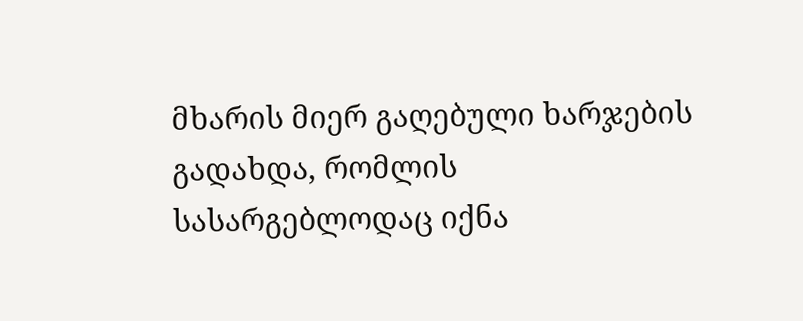მხარის მიერ გაღებული ხარჯების გადახდა, რომლის სასარგებლოდაც იქნა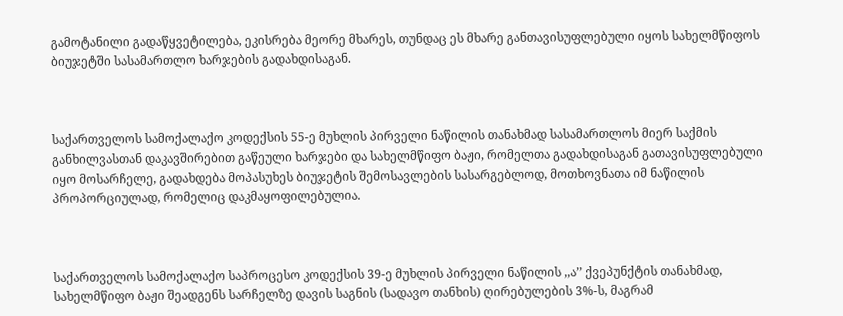გამოტანილი გადაწყვეტილება, ეკისრება მეორე მხარეს, თუნდაც ეს მხარე განთავისუფლებული იყოს სახელმწიფოს ბიუჯეტში სასამართლო ხარჯების გადახდისაგან.



საქართველოს სამოქალაქო კოდექსის 55-ე მუხლის პირველი ნაწილის თანახმად სასამართლოს მიერ საქმის განხილვასთან დაკავშირებით გაწეული ხარჯები და სახელმწიფო ბაჟი, რომელთა გადახდისაგან გათავისუფლებული იყო მოსარჩელე, გადახდება მოპასუხეს ბიუჯეტის შემოსავლების სასარგებლოდ, მოთხოვნათა იმ ნაწილის პროპორციულად, რომელიც დაკმაყოფილებულია.



საქართველოს სამოქალაქო საპროცესო კოდექსის 39-ე მუხლის პირველი ნაწილის ,,ა’’ ქვეპუნქტის თანახმად, სახელმწიფო ბაჟი შეადგენს სარჩელზე დავის საგნის (სადავო თანხის) ღირებულების 3%-ს, მაგრამ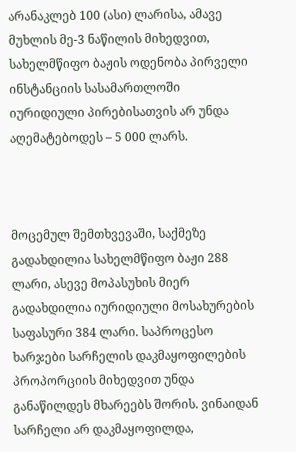არანაკლებ 100 (ასი) ლარისა, ამავე მუხლის მე-3 ნაწილის მიხედვით, სახელმწიფო ბაჟის ოდენობა პირველი ინსტანციის სასამართლოში იურიდიული პირებისათვის არ უნდა აღემატებოდეს – 5 000 ლარს.



მოცემულ შემთხვევაში, საქმეზე გადახდილია სახელმწიფო ბაჟი 288 ლარი, ასევე მოპასუხის მიერ გადახდილია იურიდიული მოსახურების საფასური 384 ლარი. საპროცესო ხარჯები სარჩელის დაკმაყოფილების პროპორციის მიხედვით უნდა განაწილდეს მხარეებს შორის. ვინაიდან სარჩელი არ დაკმაყოფილდა,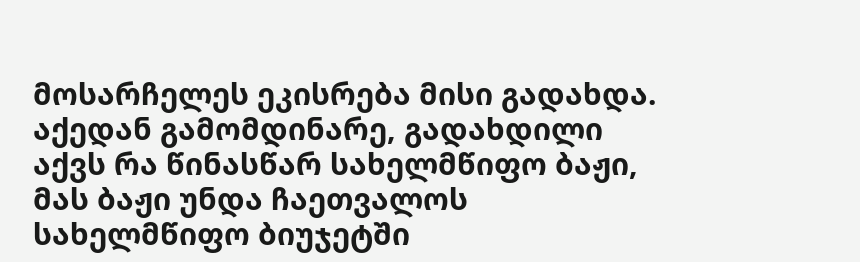მოსარჩელეს ეკისრება მისი გადახდა. აქედან გამომდინარე, გადახდილი აქვს რა წინასწარ სახელმწიფო ბაჟი, მას ბაჟი უნდა ჩაეთვალოს სახელმწიფო ბიუჯეტში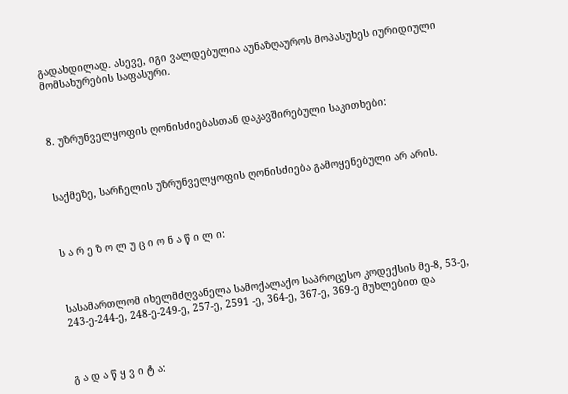გადახდილად. ასევე, იგი ვალდებულია აუნაზღაუროს მოპასუხეს იურიდიული მომსახურების საფასური.



8. უზრუნველყოფის ღონისძიებასთან დაკავშირებული საკითხები:



საქმეზე, სარჩელის უზრუნველყოფის ღონისძიება გამოყენებული არ არის.



ს ა რ ე ზ ო ლ უ ც ი ო ნ ა წ ი ლ ი:



სასამართლომ იხელმძღვანელა სამოქალაქო საპროცესო კოდექსის მე-8, 53-ე, 243-ე-244-ე, 248-ე-249-ე, 257-ე, 2591 -ე, 364-ე, 367-ე, 369-ე მუხლებით და



გ ა დ ა წ ყ ვ ი ტ ა: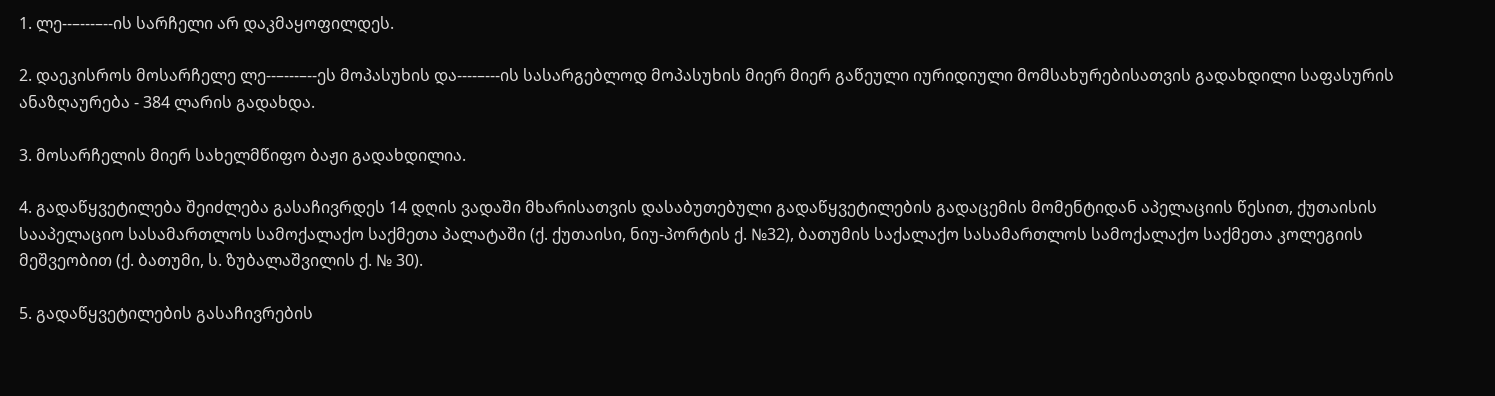1. ლე--–---–--ის სარჩელი არ დაკმაყოფილდეს.

2. დაეკისროს მოსარჩელე ლე--–---–--ეს მოპასუხის და----–---ის სასარგებლოდ მოპასუხის მიერ მიერ გაწეული იურიდიული მომსახურებისათვის გადახდილი საფასურის ანაზღაურება - 384 ლარის გადახდა.

3. მოსარჩელის მიერ სახელმწიფო ბაჟი გადახდილია.

4. გადაწყვეტილება შეიძლება გასაჩივრდეს 14 დღის ვადაში მხარისათვის დასაბუთებული გადაწყვეტილების გადაცემის მომენტიდან აპელაციის წესით, ქუთაისის სააპელაციო სასამართლოს სამოქალაქო საქმეთა პალატაში (ქ. ქუთაისი, ნიუ-პორტის ქ. №32), ბათუმის საქალაქო სასამართლოს სამოქალაქო საქმეთა კოლეგიის მეშვეობით (ქ. ბათუმი, ს. ზუბალაშვილის ქ. № 30).

5. გადაწყვეტილების გასაჩივრების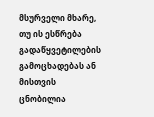მსურველი მხარე, თუ ის ესწრება გადაწყვეტილების გამოცხადებას ან მისთვის ცნობილია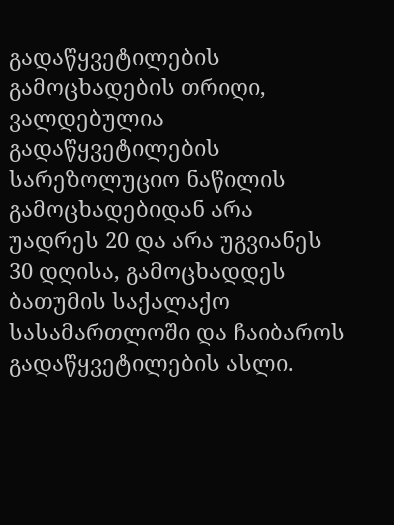გადაწყვეტილების გამოცხადების თრიღი, ვალდებულია გადაწყვეტილების სარეზოლუციო ნაწილის გამოცხადებიდან არა უადრეს 20 და არა უგვიანეს 30 დღისა, გამოცხადდეს ბათუმის საქალაქო სასამართლოში და ჩაიბაროს გადაწყვეტილების ასლი.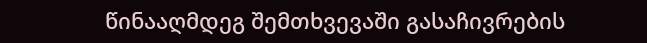წინააღმდეგ შემთხვევაში გასაჩივრების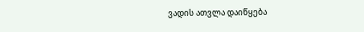ვადის ათვლა დაიწყება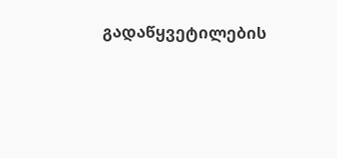გადაწყვეტილების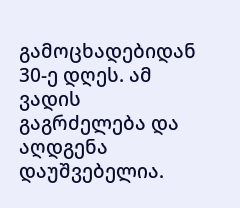გამოცხადებიდან 30-ე დღეს. ამ ვადის გაგრძელება და აღდგენა დაუშვებელია.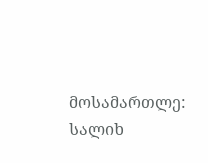მოსამართლე: სალიხ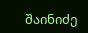შაინიძე